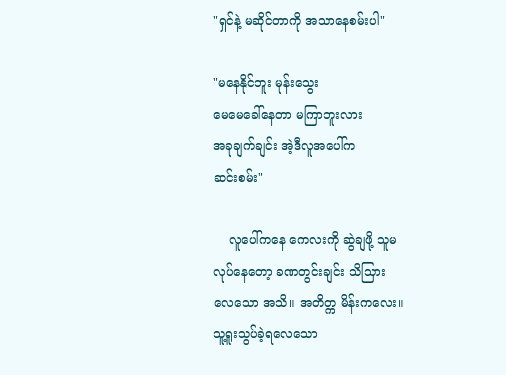"ရှင်နဲ့ မဆိုင်တာကို အသာနေစမ်းပါ"

"မနေနိုင်ဘူး မုန်းသွေး
မေမေခေါ်နေတာ မကြာဘူးလား
အခုချက်ချင်း အဲ့ဒီလူအပေါ်က
ဆင်းစမ်း"

    လူပေါ်ကနေ ကေလးကို ဆွဲချဖို့ သူမ
လုပ်နေတော့ ခဏတွင်းချင်း သိသြား
လေသော အသိ။ အတိတ္က မိန်းကလေး။
သူ့ရူးသွပ်ခဲ့ရလေသော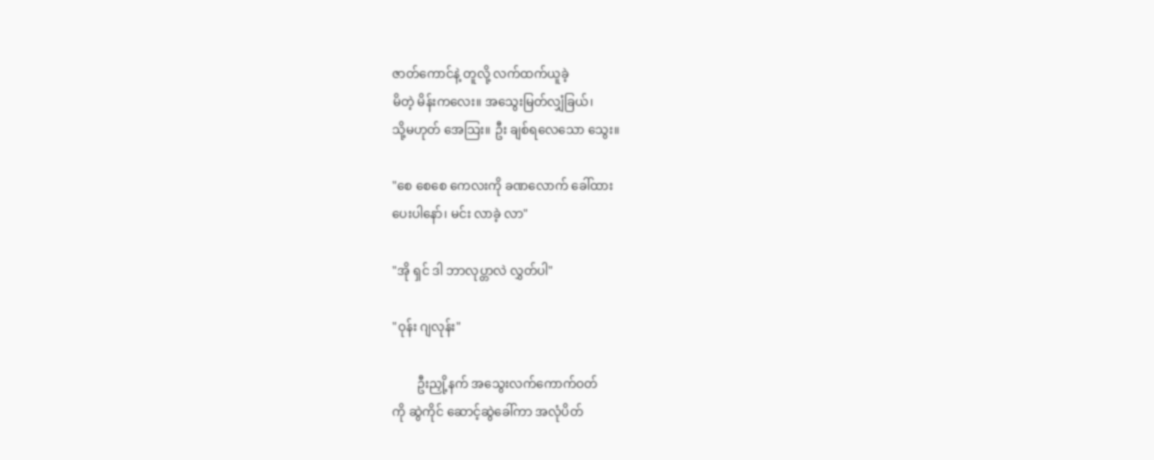ဇာတ်ကောင်နဲ့ တူလို့ လက်ထက်ယူခဲ့
မိတဲ့ မိန်းကလေး။ အသွေးမြတ်လျှံခြယ်၊
သို့မဟုတ် အေသြး။ ဦး ချစ်ရလေသော သွေး။

"စေ စေစေ ကေလးကို ခဏလောက် ခေါ်ထား
ပေးပါနော်၊ မင်း လာခဲ့ လာ"

"အို ရှင် ဒါ ဘာလုပ္တာလဲ လွှတ်ပါ"

"ဝုန်း ဂျလုန်း"

        ဦးညှို့နက် အသွေးလက်ကောက်ဝတ်
ကို ဆွဲကိုင် ဆောင့်ဆွဲခေါ်ကာ အလုံပိတ်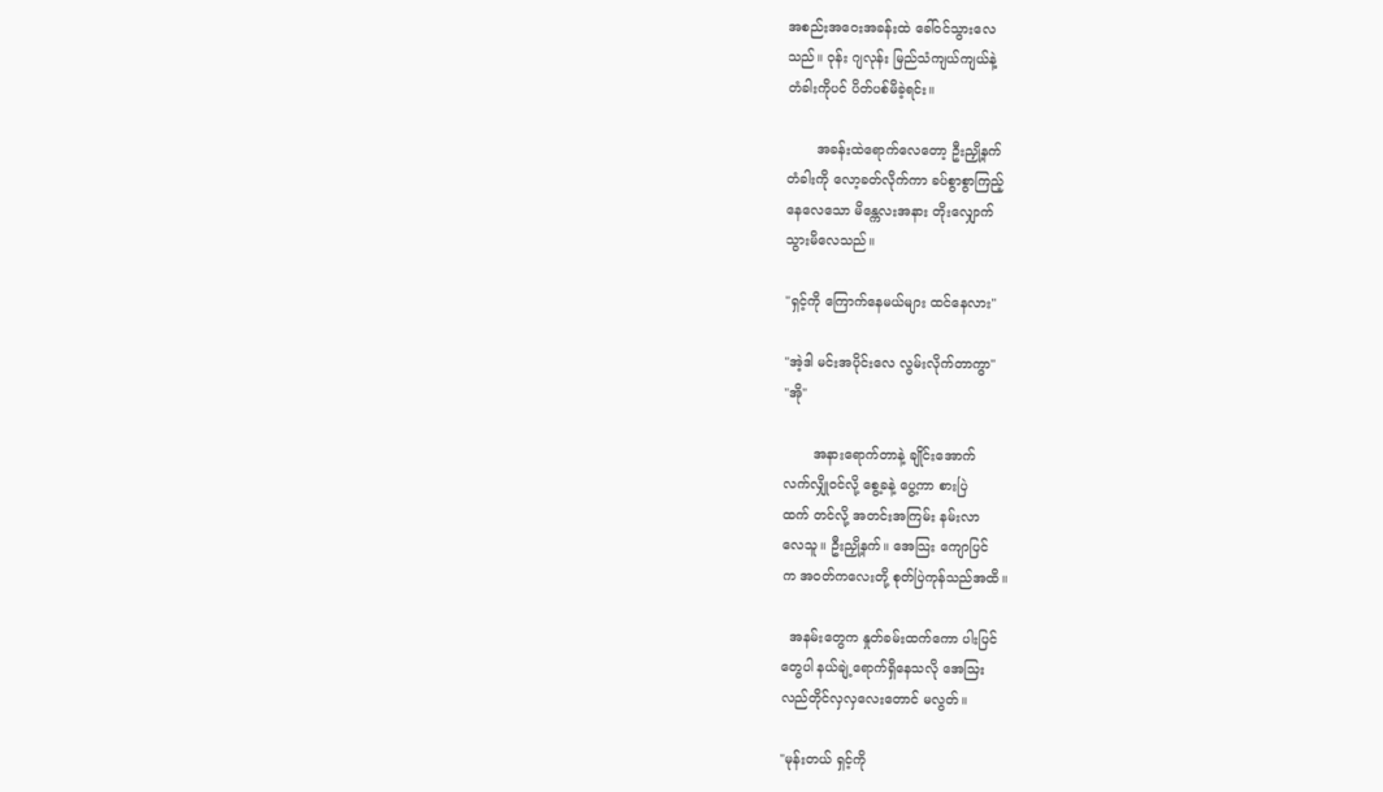အစည်းအဝေးအခန်းထဲ ခေါ်ဝင်သွားလေ
သည်။ ဝုန်း ဂျလုန်း မြည်သံကျယ်ကျယ်နဲ့
တံခါးကိုပင် ပိတ်ပစ်မိခဲ့ရင်း။

       အခန်းထဲရောက်လေတော့ ဦးညှို့နက်
တံခါးကို လော့ခတ်လိုက်ကာ ခပ်စွာစွာကြည့်
နေလေသော မိန္ကေလးအနား တိုးလျှောက်
သွားမိလေသည်။

"ရှင့်ကို ကြောက်နေမယ်များ ထင်နေလား"

"အဲ့ဒါ မင်းအပိုင်းလေ လွမ်းလိုက်တာကွာ"
"အို"

       အနားရောက်တာနဲ့ ချိုင်းအောက်
လက်လျှိုဝင်လို့ စွေ့ခနဲ့ ပွေ့ကာ စားပြဲ
ထက် တင်လို့ အတင်းအကြမ်း နမ်းလာ
လေသူ။ ဦးညှို့နက်။ အေသြး ကျောပြင်
က အဝတ်ကလေးတို့ စုတ်ပြဲကုန်သည်အထိ။

  အနမ်းတွေက နှုတ်ခမ်းထက်ကော ပါးပြင်
တွေပါ နယ်ချဲ့ရောက်ရှိနေသလို အေသြး
လည်တိုင်လှလှလေးတောင် မလွတ်။

"မုန်းတယ် ရှင့်ကို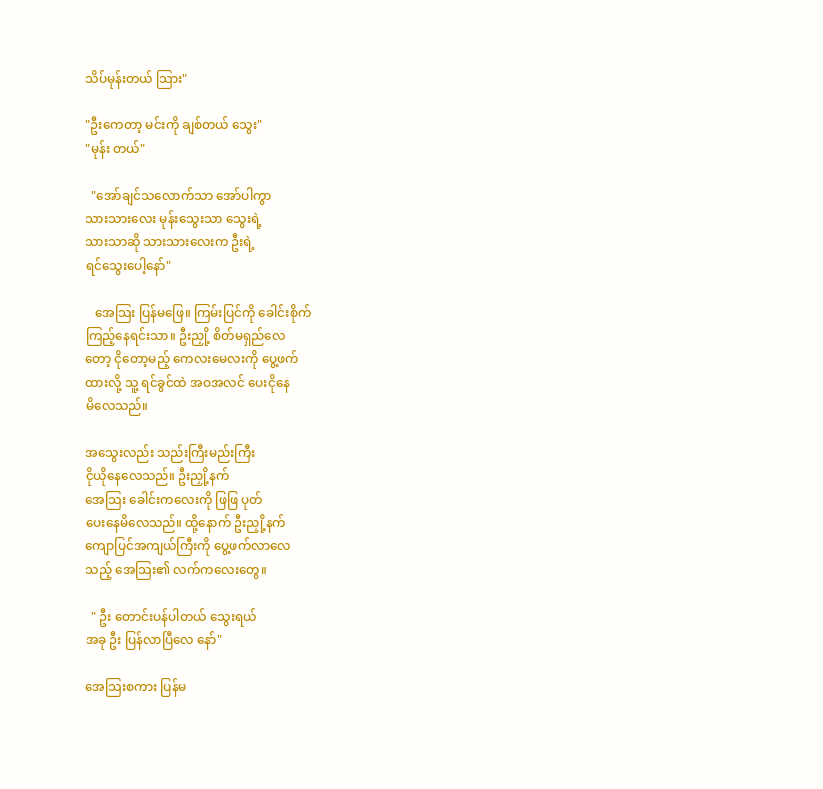သိပ်မုန်းတယ် သြား"

"ဦးကေတာ့ မင်းကို ချစ်တယ် သွေး"
"မုန်း တယ်"

  "အော်ချင်သလောက်သာ အော်ပါကွာ
သားသားလေး မုန်းသွေးသာ သွေးရဲ့
သားသာဆို သားသားလေးက ဦးရဲ့
ရင်သွေးပေါ့နော်"

   အေသြး ပြန်မဖြေ။ ကြမ်းပြင်ကို ခေါင်းစိုက်
ကြည့်နေရင်းသာ။ ဦးညှို့ စိတ်မရှည်လေ
တော့ ငိုတော့မည့် ကေလးမေလးကို ပွေ့ဖက်
ထားလို့ သူ့ ရင်ခွင်ထဲ အဝအလင် ပေးငိုနေ
မိလေသည်။

အသွေးလည်း သည်းကြီးမည်းကြီး
ငိုယိုနေလေသည်။ ဦးညှို့နက်
အေသြး ခေါင်းကလေးကို ဖြဖြ ပုတ်
ပေးနေမိလေသည်။ ထို့နောက် ဦးညှို့နက်
ကျောပြင်အကျယ်ကြီးကို ပွေ့ဖက်လာလေ
သည့် အေသြး၏ လက်ကလေးတွေ။

  " ဦး တောင်းပန်ပါတယ် သွေးရယ်
အခု ဦး ပြန်လာပြီလေ နော်"

အေသြးစကား ပြန်မ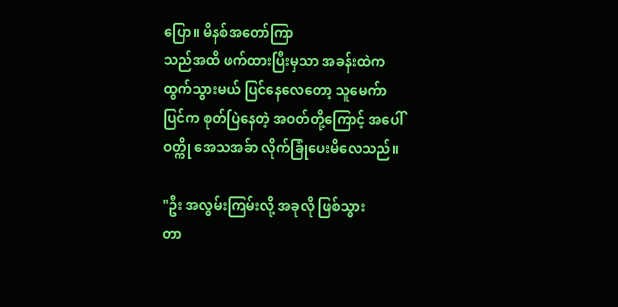ပြော။ မိနစ်အတော်ကြာ
သည်အထိ ဖက်ထားပြီးမှသာ အခန်းထဲက
ထွက်သွားမယ် ပြင်နေလေတော့ သူမေက်ာ
ပြင်က စုတ်ပြဲနေတဲ့ အဝတ်တို့ကြောင့် အပေါ်
ဝတ္ကို အေသအခ်ာ လိုက်ခြုံပေးမိလေသည်။

"ဦး အလွမ်းကြမ်းလို့ အခုလို ဖြစ်သွား
တာ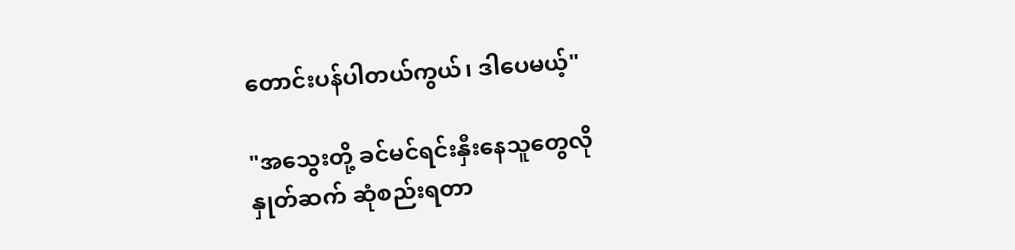တောင်းပန်ပါတယ်ကွယ်၊ ဒါပေမယ့်"

"အသွေးတို့ ခင်မင်ရင်းနှီးနေသူတွေလို
နှုတ်ဆက် ဆုံစည်းရတာ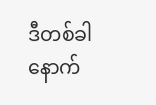ဒီတစ်ခါ နောက်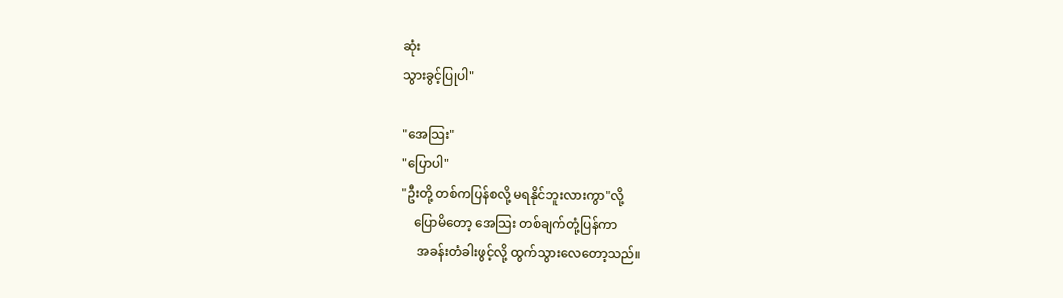ဆုံး
သွားခွင့်ပြုပါ"

"အေသြး"
"ပြောပါ"
"ဦးတို့ တစ်ကပြန်စလို့ မရနိုင်ဘူးလားကွာ"လို့
    ပြောမိတော့ အေသြး တစ်ချက်တုံ့ပြန်ကာ
     အခန်းတံခါးဖွင့်လို့ ထွက်သွားလေတော့သည်။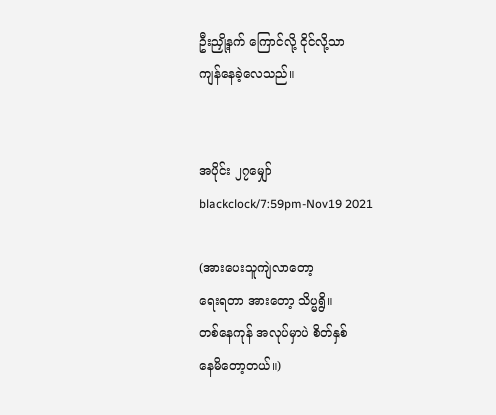ဦးညှို့နက် ကြောင်လို့ ငိုင်လို့သာ
ကျန်နေခဲ့လေသည်။


အပိုင်း ၂၇မျှော်
blackclock/7:59pm-Nov19 2021

(အားပေးသူကျဲလာတော့
ရေးရတာ အားတော့ သိပ္မရွိ။
တစ်နေကုန် အလုပ်မှာပဲ စိတ်နှစ်
နေမိတော့တယ်။)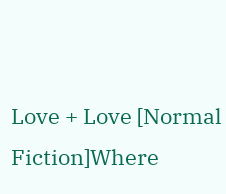Love + Love [Normal Fiction]Where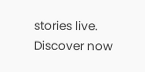stories live. Discover now